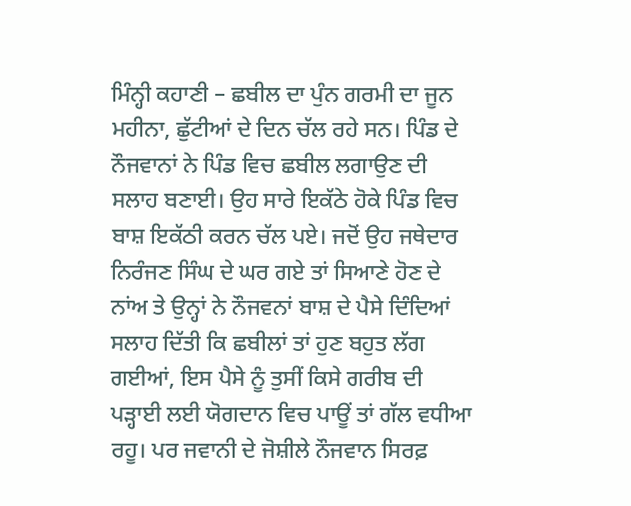ਮਿੰਨ੍ਹੀ ਕਹਾਣੀ – ਛਬੀਲ ਦਾ ਪੁੰਨ ਗਰਮੀ ਦਾ ਜੂਨ ਮਹੀਨਾ, ਛੁੱਟੀਆਂ ਦੇ ਦਿਨ ਚੱਲ ਰਹੇ ਸਨ। ਪਿੰਡ ਦੇ ਨੌਜਵਾਨਾਂ ਨੇ ਪਿੰਡ ਵਿਚ ਛਬੀਲ ਲਗਾਉਣ ਦੀ ਸਲਾਹ ਬਣਾਈ। ਉਹ ਸਾਰੇ ਇਕੱਠੇ ਹੋਕੇ ਪਿੰਡ ਵਿਚ ਬਾਸ਼ ਇਕੱਠੀ ਕਰਨ ਚੱਲ ਪਏ। ਜਦੋਂ ਉਹ ਜਥੇਦਾਰ ਨਿਰੰਜਣ ਸਿੰਘ ਦੇ ਘਰ ਗਏ ਤਾਂ ਸਿਆਣੇ ਹੋਣ ਦੇ ਨਾਂਅ ਤੇ ਉਨ੍ਹਾਂ ਨੇ ਨੌਜਵਨਾਂ ਬਾਸ਼ ਦੇ ਪੈਸੇ ਦਿੰਦਿਆਂ ਸਲਾਹ ਦਿੱਤੀ ਕਿ ਛਬੀਲਾਂ ਤਾਂ ਹੁਣ ਬਹੁਤ ਲੱਗ ਗਈਆਂ, ਇਸ ਪੈਸੇ ਨੂੰ ਤੁਸੀਂ ਕਿਸੇ ਗਰੀਬ ਦੀ ਪੜ੍ਹਾਈ ਲਈ ਯੋਗਦਾਨ ਵਿਚ ਪਾਊਂ ਤਾਂ ਗੱਲ ਵਧੀਆ ਰਹੂ। ਪਰ ਜਵਾਨੀ ਦੇ ਜੋਸ਼ੀਲੇ ਨੌਜਵਾਨ ਸਿਰਫ਼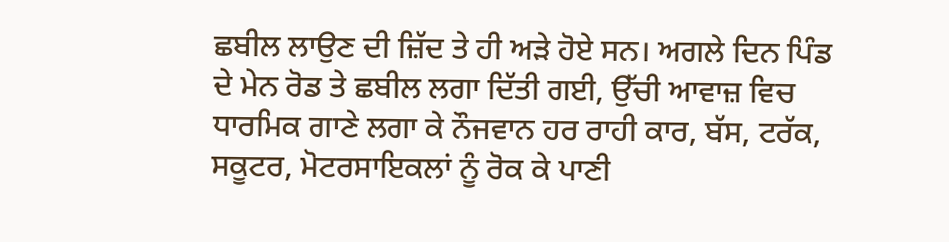ਛਬੀਲ ਲਾਉਣ ਦੀ ਜ਼ਿੱਦ ਤੇ ਹੀ ਅੜੇ ਹੋਏ ਸਨ। ਅਗਲੇ ਦਿਨ ਪਿੰਡ ਦੇ ਮੇਨ ਰੋਡ ਤੇ ਛਬੀਲ ਲਗਾ ਦਿੱਤੀ ਗਈ, ਉੱਚੀ ਆਵਾਜ਼ ਵਿਚ ਧਾਰਮਿਕ ਗਾਣੇ ਲਗਾ ਕੇ ਨੌਜਵਾਨ ਹਰ ਰਾਹੀ ਕਾਰ, ਬੱਸ, ਟਰੱਕ, ਸਕੂਟਰ, ਮੋਟਰਸਾਇਕਲਾਂ ਨੂੰ ਰੋਕ ਕੇ ਪਾਣੀ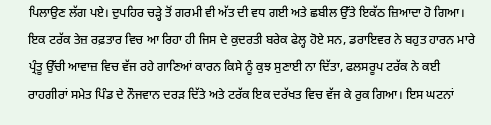ਪਿਲਾਉਣ ਲੱਗ ਪਏ। ਦੁਪਹਿਰ ਚੜ੍ਹੇ ਤੋਂ ਗਰਮੀ ਵੀ ਅੱਤ ਦੀ ਵਧ ਗਈ ਅਤੇ ਛਬੀਲ ਉੱਤੇ ਇਕੱਠ ਜ਼ਿਆਦਾ ਹੋ ਗਿਆ। ਇਕ ਟਰੱਕ ਤੇਜ਼ ਰਫ਼ਤਾਰ ਵਿਚ ਆ ਰਿਹਾ ਹੀ ਜਿਸ ਦੇ ਕੁਦਰਤੀ ਬਰੇਕ ਫੇਲ੍ਹ ਹੋਏ ਸਨ, ਡਰਾਇਵਰ ਨੇ ਬਹੁਤ ਹਾਰਨ ਮਾਰੇ ਪ੍ਰੰਤੂ ਉੱਚੀ ਆਵਾਜ਼ ਵਿਚ ਵੱਜ ਰਹੇ ਗਾਣਿਆਂ ਕਾਰਨ ਕਿਸੇ ਨੂੰ ਕੁਝ ਸੁਣਾਈ ਨਾ ਦਿੱਤਾ, ਫਲਸਰੂਪ ਟਰੱਕ ਨੇ ਕਈ ਰਾਹਗੀਰਾਂ ਸਮੇਤ ਪਿੰਡ ਦੇ ਨੌਜਵਾਨ ਦਰੜ ਦਿੱਤੇ ਅਤੇ ਟਰੱਕ ਇਕ ਦਰੱਖਤ ਵਿਚ ਵੱਜ ਕੇ ਰੁਕ ਗਿਆ। ਇਸ ਘਟਨਾਂ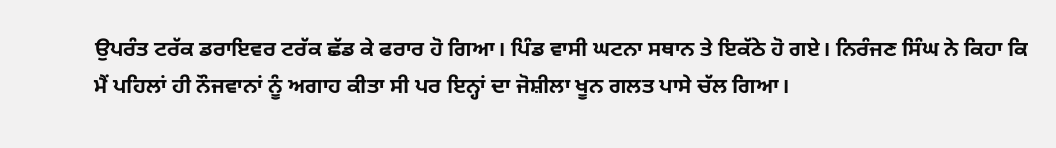ਉਪਰੰਤ ਟਰੱਕ ਡਰਾਇਵਰ ਟਰੱਕ ਛੱਡ ਕੇ ਫਰਾਰ ਹੋ ਗਿਆ। ਪਿੰਡ ਵਾਸੀ ਘਟਨਾ ਸਥਾਨ ਤੇ ਇਕੱਠੇ ਹੋ ਗਏ। ਨਿਰੰਜਣ ਸਿੰਘ ਨੇ ਕਿਹਾ ਕਿ ਮੈਂ ਪਹਿਲਾਂ ਹੀ ਨੌਜਵਾਨਾਂ ਨੂੰ ਅਗਾਹ ਕੀਤਾ ਸੀ ਪਰ ਇਨ੍ਹਾਂ ਦਾ ਜੋਸ਼ੀਲਾ ਖੂਨ ਗਲਤ ਪਾਸੇ ਚੱਲ ਗਿਆ।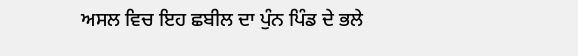ਅਸਲ ਵਿਚ ਇਹ ਛਬੀਲ ਦਾ ਪੁੰਨ ਪਿੰਡ ਦੇ ਭਲੇ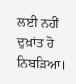ਲਈ ਨਹੀਂ ਦੁਖ਼ਾਂਤ ਹੋ ਨਿਬੜਿਆ।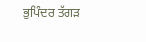ਭੁਪਿੰਦਰ ਤੱਗੜ